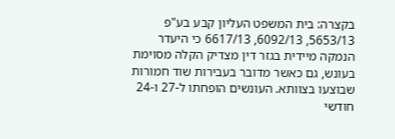בקצרה: בית המשפט העליון קבע בע"פ 5653/13, 6092/13, 6617/13 כי היעדר הנמקה מיידית בגזר דין מצדיק הקלה מסוימת בעונש, גם כאשר מדובר בעבירות שוד חמורות שבוצעו בצוותא. העונשים הופחתו ל-27 ו-24 חודשי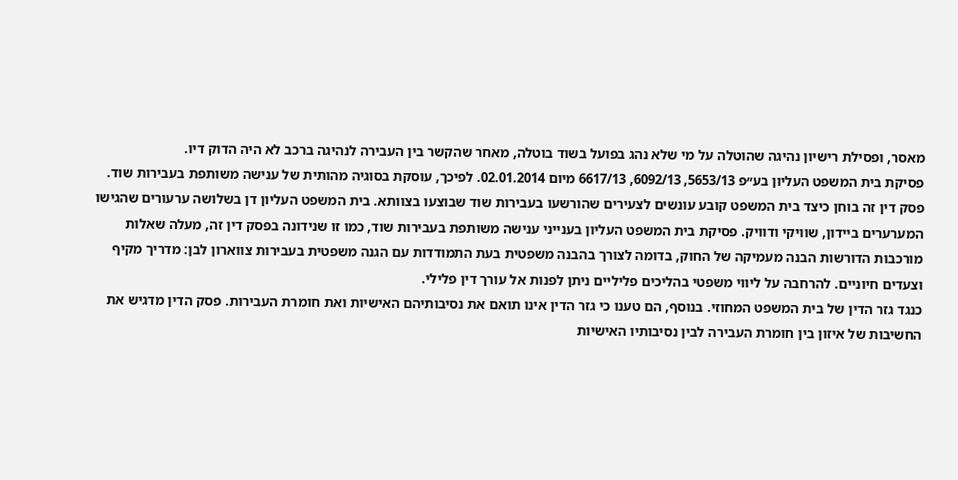מאסר, ופסילת רישיון נהיגה שהוטלה על מי שלא נהג בפועל בשוד בוטלה, מאחר שהקשר בין העבירה לנהיגה ברכב לא היה הדוק דיו.
פסיקת בית המשפט העליון בע״פ 5653/13, 6092/13, 6617/13 מיום 02.01.2014. לפיכך, עוסקת בסוגיה מהותית של ענישה משותפת בעבירות שוד. פסק דין זה בוחן כיצד בית המשפט קובע עונשים לצעירים שהורשעו בעבירות שוד שבוצעו בצוותא. בית המשפט העליון דן בשלושה ערעורים שהגישו המערערים ביידון, שוויקי ודוויק. פסיקת בית המשפט העליון בענייני ענישה משותפת בעבירות שוד, כמו זו שנידונה בפסק דין זה, מעלה שאלות מורכבות הדורשות הבנה מעמיקה של החוק, בדומה לצורך בהבנה משפטית בעת התמודדות עם הגנה משפטית בעבירות צווארון לבן: מדריך מקיף וצעדים חיוניים. להרחבה על ליווי משפטי בהליכים פליליים ניתן לפנות אל עורך דין פלילי.
כנגד גזר הדין של בית המשפט המחוזי. בנוסף, הם טענו כי גזר הדין אינו תואם את נסיבותיהם האישיות ואת חומרת העבירות. פסק הדין מדגיש את החשיבות של איזון בין חומרת העבירה לבין נסיבותיו האישיות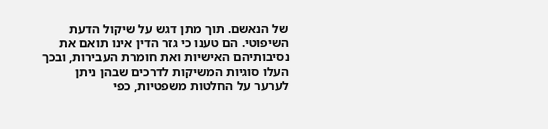של הנאשם. תוך מתן דגש על שיקול הדעת השיפוטי. הם טענו כי גזר הדין אינו תואם את נסיבותיהם האישיות ואת חומרת העבירות, ובכך העלו סוגיות המשיקות לדרכים שבהן ניתן לערער על החלטות משפטיות, כפי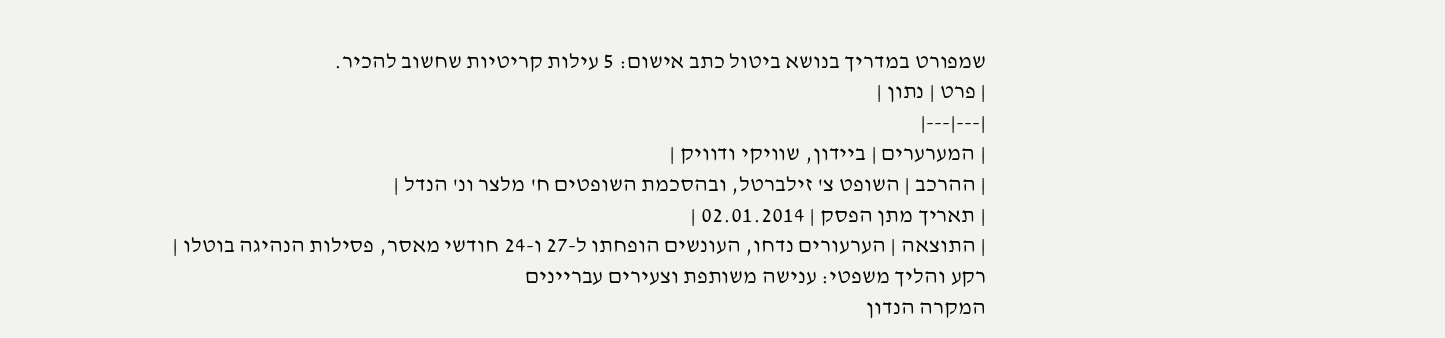שמפורט במדריך בנושא ביטול כתב אישום: 5 עילות קריטיות שחשוב להכיר.
| פרט | נתון |
|---|---|
| המערערים | ביידון, שוויקי ודוויק |
| ההרכב | השופט צ' זילברטל, ובהסכמת השופטים ח' מלצר ונ' הנדל |
| תאריך מתן הפסק | 02.01.2014 |
| התוצאה | הערעורים נדחו, העונשים הופחתו ל-27 ו-24 חודשי מאסר, פסילות הנהיגה בוטלו |
רקע והליך משפטי: ענישה משותפת וצעירים עבריינים
המקרה הנדון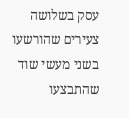עסק בשלושה צעירים שהורשעו בשני מעשי שוד שהתבצעו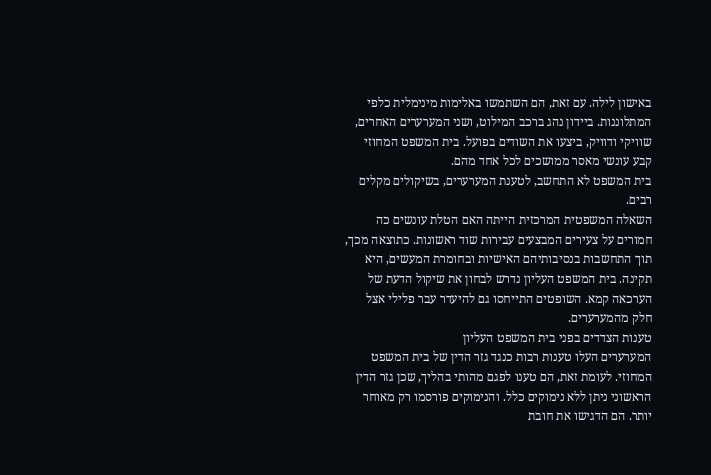באישון לילה. עם זאת, הם השתמשו באלימות מינימלית כלפי המתלוננות. ביידון נהג ברכב המילוט, ושני המערערים האחרים, שוויקי ודוויק, ביצעו את השודים בפועל. בית המשפט המחוזי קבע עונשי מאסר ממושכים לכל אחד מהם.
בית המשפט לא התחשב, לטענת המערערים, בשיקולים מקלים רבים.
השאלה המשפטית המרכזית הייתה האם הטלת עונשים כה חמורים על צעירים המבצעים עבירות שוד ראשונות. כתוצאה מכך, תוך התחשבות בנסיבותיהם האישיות ובחומרת המעשים, היא תקינה. בית המשפט העליון נדרש לבחון את שיקול הדעת של הערכאה קמא. השופטים התייחסו גם להיעדר עבר פלילי אצל חלק מהמערערים.
טענות הצדדים בפני בית המשפט העליון
המערערים העלו טענות רבות כנגד גזר הדין של בית המשפט המחוזי. לעומת זאת, הם טענו לפגם מהותי בהליך, שכן גזר הדין הראשוני ניתן ללא נימוקים כלל. והנימוקים פורסמו רק מאוחר יותר. הם הדגישו את חובת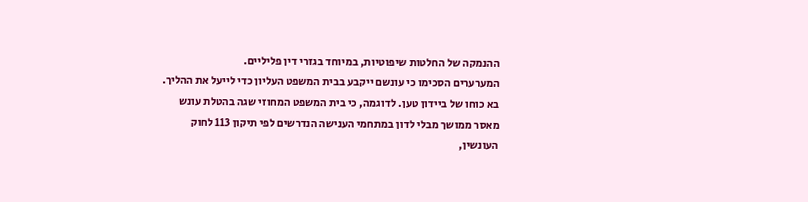ההנמקה של החלטות שיפוטיות, במיוחד בגזרי דין פליליים.
המערערים הסכימו כי עונשם ייקבע בבית המשפט העליון כדי לייעל את ההליך.
בא כוחו של ביידון טען. לדוגמה, כי בית המשפט המחוזי שגה בהטלת עונש מאסר ממושך מבלי לדון במתחמי הענישה הנדרשים לפי תיקון 113 לחוק העונשין,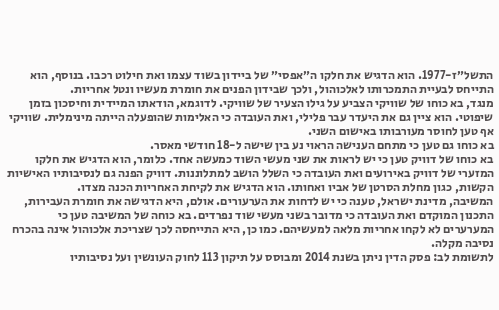התשל״ז-1977. הוא הדגיש את חלקו ה״אפסי״ של ביידון בשוד עצמו ואת חילוט רכבו. בנוסף, הוא התייחס לבעיית התמכרותו לאלכוהול, ולכך שבידון הפנים את חומרת מעשיו ונטל אחריות.
מנגד, בא כוחו של שוויקי הצביע על גילו הצעיר של שוויקי. לדוגמא, הודאתו המיידית וחיסכון בזמן שיפוטי. הוא ציין גם את היעדר עבר פלילי, ואת העובדה כי האלימות שהופעלה הייתה מינימלית. שוויקי אף טען לחוסר מעורבותו באישום השני.
בא כוחו גם טען כי מתחם הענישה הראוי נע בין שישה ל-18 חודשי מאסר.
בא כוחו של דוויק טען כי יש לראות את שני מעשי השוד כמעשה אחד. כלומר, הוא הדגיש את חלקו המזערי של דוויק באירועים ואת העובדה כי השלל הושב למתלוננות. דוויק הפנה גם לנסיבותיו האישיות הקשות, כגון מחלת הסרטן של אביו ואחותו. הוא הדגיש את לקיחת האחריות הכנה מצדו.
המשיבה, מדינת ישראל, טענה כי יש לדחות את הערעורים. אולם, היא הדגישה את חומרת העבירות, התכנון המוקדם ואת העובדה כי מדובר בשני מעשי שוד נפרדים. בא כוחה של המשיבה טען כי המערערים לא לקחו אחריות מלאה למעשיהם. כמו כן, היא התייחסה לכך שצריכת אלכוהול אינה בהכרח נסיבה מקלה.
לתשומת לב: פסק הדין ניתן בשנת 2014 ומבוסס על תיקון 113 לחוק העונשין ועל נסיבותיו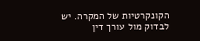הקונקרטיות של המקרה. יש לבדוק מול עורך דין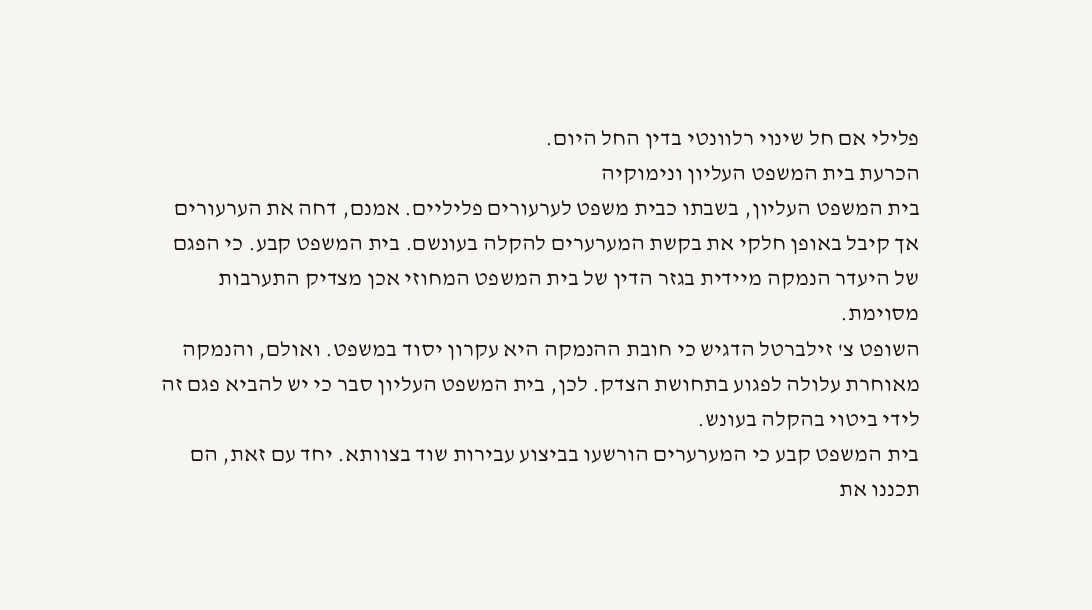פלילי אם חל שינוי רלוונטי בדין החל היום.
הכרעת בית המשפט העליון ונימוקיה
בית המשפט העליון, בשבתו כבית משפט לערעורים פליליים. אמנם, דחה את הערעורים אך קיבל באופן חלקי את בקשת המערערים להקלה בעונשם. בית המשפט קבע. כי הפגם של היעדר הנמקה מיידית בגזר הדין של בית המשפט המחוזי אכן מצדיק התערבות מסוימת.
השופט צ' זילברטל הדגיש כי חובת ההנמקה היא עקרון יסוד במשפט. ואולם, והנמקה מאוחרת עלולה לפגוע בתחושת הצדק. לכן, בית המשפט העליון סבר כי יש להביא פגם זה לידי ביטוי בהקלה בעונש.
בית המשפט קבע כי המערערים הורשעו בביצוע עבירות שוד בצוותא. יחד עם זאת, הם תכננו את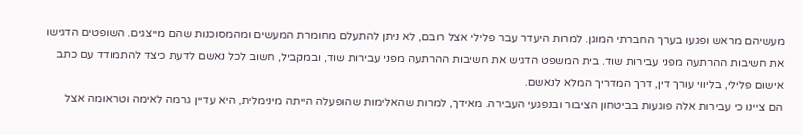מעשיהם מראש ופגעו בערך החברתי המוגן. למרות היעדר עבר פלילי אצל רובם, לא ניתן להתעלם מחומרת המעשים ומהמסוכנות שהם מייצגים. השופטים הדגישו את חשיבות ההרתעה מפני עבירות שוד. בית המשפט הדגיש את חשיבות ההרתעה מפני עבירות שוד, ובמקביל, חשוב לכל נאשם לדעת כיצד להתמודד עם כתב אישום פלילי, בליווי עורך דין, דרך המדריך המלא לנאשם.
הם ציינו כי עבירות אלה פוגעות בביטחון הציבור ובנפגעי העבירה. מאידך, למרות שהאלימות שהופעלה הייתה מינימלית, היא עדיין גרמה לאימה וטראומה אצל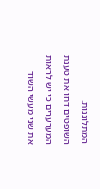המתלוננות.
השופטים דחו את טענת המערערים כי יש לראות את שני מעשי השוד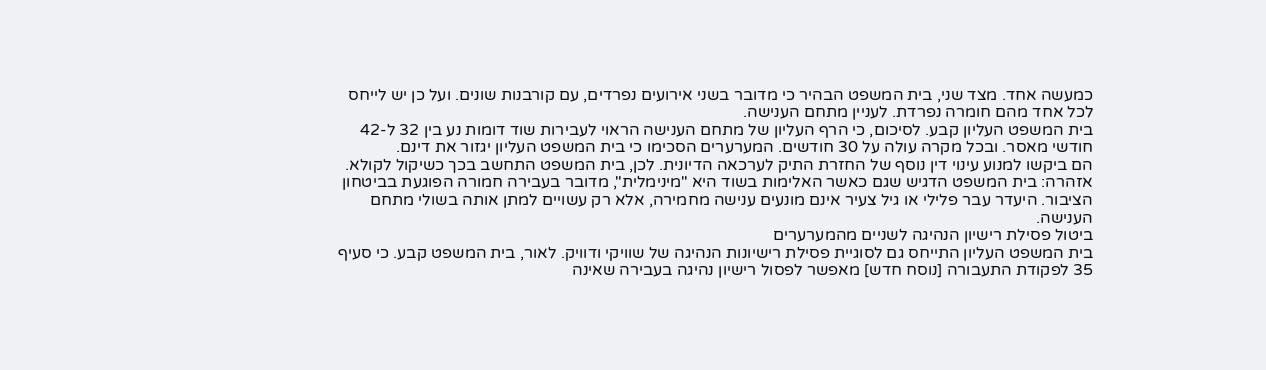כמעשה אחד. מצד שני, בית המשפט הבהיר כי מדובר בשני אירועים נפרדים, עם קורבנות שונים. ועל כן יש לייחס לכל אחד מהם חומרה נפרדת. לעניין מתחם הענישה.
בית המשפט העליון קבע. לסיכום, כי הרף העליון של מתחם הענישה הראוי לעבירות שוד דומות נע בין 32 ל-42 חודשי מאסר. ובכל מקרה עולה על 30 חודשים. המערערים הסכימו כי בית המשפט העליון יגזור את דינם.
הם ביקשו למנוע עינוי דין נוסף של החזרת התיק לערכאה הדיונית. לכן, בית המשפט התחשב בכך כשיקול לקולא.
אזהרה: בית המשפט הדגיש שגם כאשר האלימות בשוד היא "מינימלית", מדובר בעבירה חמורה הפוגעת בביטחון הציבור. היעדר עבר פלילי או גיל צעיר אינם מונעים ענישה מחמירה, אלא רק עשויים למתן אותה בשולי מתחם הענישה.
ביטול פסילת רישיון הנהיגה לשניים מהמערערים
בית המשפט העליון התייחס גם לסוגיית פסילת רישיונות הנהיגה של שוויקי ודוויק. לאור, בית המשפט קבע. כי סעיף 35 לפקודת התעבורה [נוסח חדש] מאפשר לפסול רישיון נהיגה בעבירה שאינה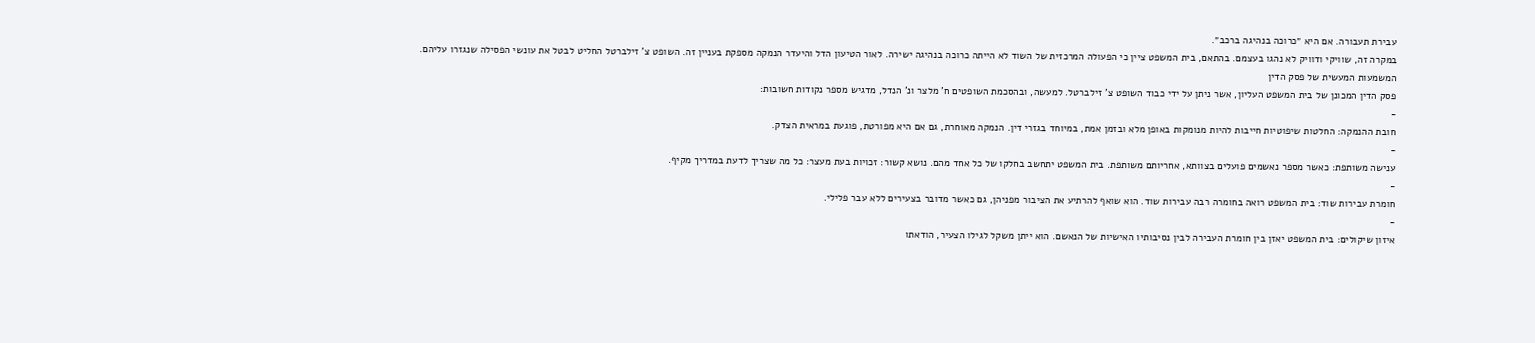עבירת תעבורה. אם היא ״כרוכה בנהיגה ברכב״.
במקרה זה, שוויקי ודוויק לא נהגו בעצמם. בהתאם, בית המשפט ציין כי הפעולה המרכזית של השוד לא הייתה כרוכה בנהיגה ישירה. לאור הטיעון הדל והיעדר הנמקה מספקת בעניין זה. השופט צ' זילברטל החליט לבטל את עונשי הפסילה שנגזרו עליהם.
המשמעות המעשית של פסק הדין
פסק הדין המכונן של בית המשפט העליון, אשר ניתן על ידי כבוד השופט צ' זילברטל. למעשה, ובהסכמת השופטים ח' מלצר ונ' הנדל, מדגיש מספר נקודות חשובות:
-
חובת ההנמקה: החלטות שיפוטיות חייבות להיות מנומקות באופן מלא ובזמן אמת, במיוחד בגזרי דין. הנמקה מאוחרת, גם אם היא מפורטת, פוגעת במראית הצדק.
-
ענישה משותפת: כאשר מספר נאשמים פועלים בצוותא, אחריותם משותפת. בית המשפט יתחשב בחלקו של כל אחד מהם. נושא קשור: זכויות בעת מעצר: כל מה שצריך לדעת במדריך מקיף.
-
חומרת עבירות שוד: בית המשפט רואה בחומרה רבה עבירות שוד. הוא שואף להרתיע את הציבור מפניהן, גם כאשר מדובר בצעירים ללא עבר פלילי.
-
איזון שיקולים: בית המשפט יאזן בין חומרת העבירה לבין נסיבותיו האישיות של הנאשם. הוא ייתן משקל לגילו הצעיר, הודאתו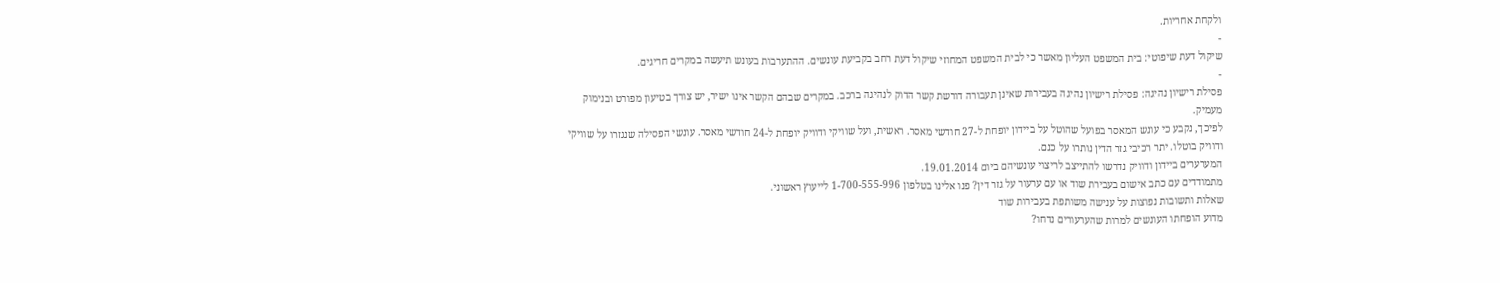ולקחת אחריות.
-
שיקול דעת שיפוטי: בית המשפט העליון מאשר כי לבית המשפט המחוזי שיקול דעת רחב בקביעת עונשים. ההתערבות בעונש תיעשה במקרים חריגים.
-
פסילת רישיון נהיגה: פסילת רישיון נהיגה בעבירות שאינן תעבורה דורשת קשר הדוק לנהיגה ברכב. במקרים שבהם הקשר אינו ישיר, יש צורך בטיעון מפורט ובנימוק מעמיק.
לפיכך, נקבע כי עונש המאסר בפועל שהוטל על ביידון יופחת ל-27 חודשי מאסר. ראשית, ועל שוויקי ודוויק יופחת ל-24 חודשי מאסר. עונשי הפסילה שנגזרו על שוויקי ודוויק בוטלו. יתר רכיבי גזר הדין נותרו על כנם.
המערערים ביידון ודוויק נדרשו להתייצב לריצוי עונשיהם ביום 19.01.2014.
מתמודדים עם כתב אישום בעבירת שוד או עם ערעור על גזר דין? פנו אלינו בטלפון 1-700-555-996 לייעוץ ראשוני.
שאלות ותשובות נפוצות על ענישה משותפת בעבירות שוד
מדוע הופחתו העונשים למרות שהערעורים נדחו?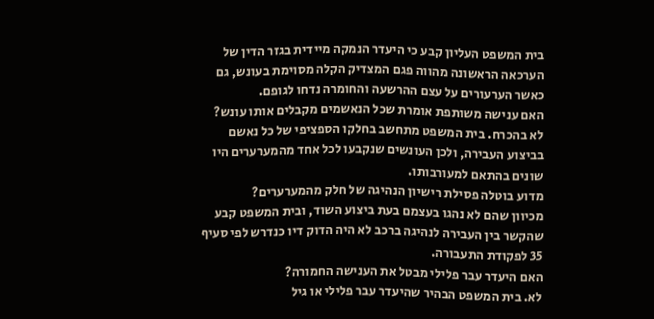בית המשפט העליון קבע כי היעדר הנמקה מיידית בגזר הדין של הערכאה הראשונה מהווה פגם המצדיק הקלה מסוימת בעונש, גם כאשר הערעורים על עצם ההרשעה והחומרה נדחו לגופם.
האם ענישה משותפת אומרת שכל הנאשמים מקבלים אותו עונש?
לא בהכרח. בית המשפט מתחשב בחלקו הספציפי של כל נאשם בביצוע העבירה, ולכן העונשים שנקבעו לכל אחד מהמערערים היו שונים בהתאם למעורבותו.
מדוע בוטלה פסילת רישיון הנהיגה של חלק מהמערערים?
מכיוון שהם לא נהגו בעצמם בעת ביצוע השוד, ובית המשפט קבע שהקשר בין העבירה לנהיגה ברכב לא היה הדוק דיו כנדרש לפי סעיף 35 לפקודת התעבורה.
האם היעדר עבר פלילי מבטל את הענישה החמורה?
לא. בית המשפט הבהיר שהיעדר עבר פלילי או גיל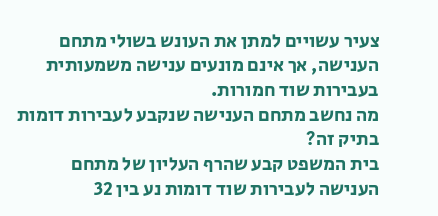צעיר עשויים למתן את העונש בשולי מתחם הענישה, אך אינם מונעים ענישה משמעותית בעבירות שוד חמורות.
מה נחשב מתחם הענישה שנקבע לעבירות דומות בתיק זה?
בית המשפט קבע שהרף העליון של מתחם הענישה לעבירות שוד דומות נע בין 32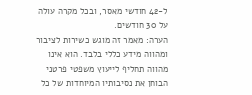ל-42 חודשי מאסר, ובכל מקרה עולה על 30 חודשים.
הערה: מאמר זה מוגש כשירות לציבור ומהווה מידע כללי בלבד. הוא אינו מהווה תחליף לייעוץ משפטי פרטני הבוחן את נסיבותיו המיוחדות של כל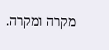מקרה ומקרה.